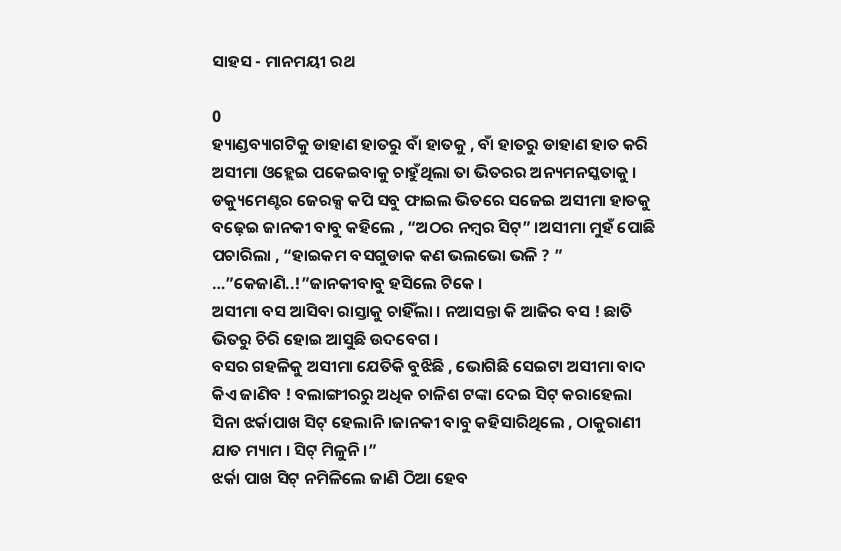ସାହସ - ମାନମୟୀ ରଥ

0
ହ୍ୟାଣ୍ଡବ୍ୟାଗଟିକୁ ଡାହାଣ ହାତରୁ ବାଁ ହାତକୁ , ବାଁ ହାତରୁ ଡାହାଣ ହାତ କରି ଅସୀମା ଓହ୍ଲେଇ ପକେଇବାକୁ ଚାହୁଁଥିଲା ତା ଭିତରର ଅନ୍ୟମନସ୍କତାକୁ । ଡକ୍ୟୁମେଣ୍ଟର ଜେରକ୍ସ କପି ସବୁ ଫାଇଲ ଭିତରେ ସଜେଇ ଅସୀମା ହାତକୁ ବଢ଼େଇ ଜାନକୀ ବାବୁ କହିଲେ , “ଅଠର ନମ୍ବର ସିଟ୍” ।ଅସୀମା ମୁହଁ ପୋଛି ପଚାରିଲା , “ହାଇକମ ବସଗୁଡାକ କଣ ଭଲଭୋ ଭଳି ? ”
…”କେଜାଣି..!”ଜାନକୀବାବୁ ହସିଲେ ଟିକେ ।
ଅସୀମା ବସ ଆସିବା ରାସ୍ତାକୁ ଚାହିଁଲା । ନଆସନ୍ତା କି ଆଜିର ବସ ! ଛାତି ଭିତରୁ ଚିରି ହୋଇ ଆସୁଛି ଉଦବେଗ ।
ବସର ଗହଳିକୁ ଅସୀମା ଯେତିକି ବୁଝିଛି , ଭୋଗିଛି ସେଇଟା ଅସୀମା ବାଦ କିଏ ଜାଣିବ ! ବଲାଙ୍ଗୀରରୁ ଅଧିକ ଚାଳିଶ ଟଙ୍କା ଦେଇ ସିଟ୍ କରାହେଲା ସିନା ଝର୍କାପାଖ ସିଟ୍ ହେଲାନି ।ଜାନକୀ ବାବୁ କହିସାରିଥିଲେ , ଠାକୁରାଣୀ ଯାତ ମ୍ୟାମ । ସିଟ୍ ମିଳୁନି ।”
ଝର୍କା ପାଖ ସିଟ୍ ନମିଳିଲେ ଜାଣି ଠିଆ ହେବ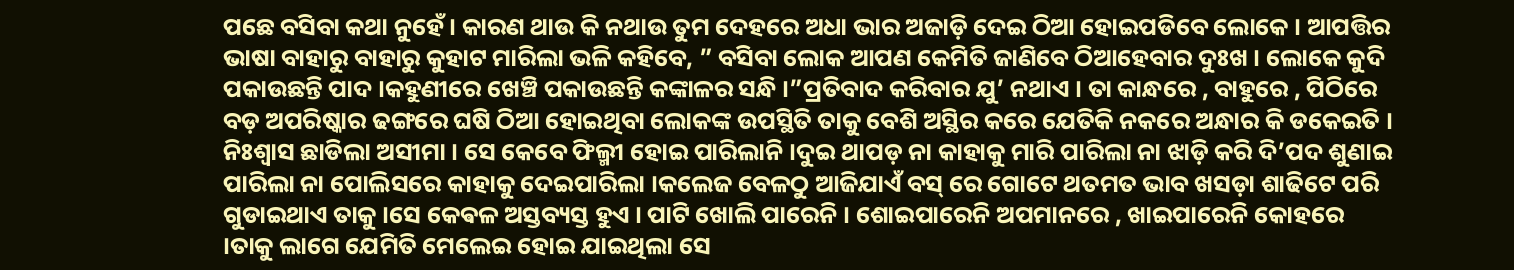ପଛେ ବସିବା କଥା ନୁହେଁ । କାରଣ ଥାଉ କି ନଥାଉ ତୁମ ଦେହରେ ଅଧା ଭାର ଅଜାଡ଼ି ଦେଇ ଠିଆ ହୋଇପଡିବେ ଲୋକେ । ଆପତ୍ତିର ଭାଷା ବାହାରୁ ବାହାରୁ କୁହାଟ ମାରିଲା ଭଳି କହିବେ, ” ବସିବା ଲୋକ ଆପଣ କେମିତି ଜାଣିବେ ଠିଆହେବାର ଦୁଃଖ । ଲୋକେ କୁଦି ପକାଉଛନ୍ତି ପାଦ ।କହୁଣୀରେ ଖେଞ୍ଚି ପକାଉଛନ୍ତି କଙ୍କାଳର ସନ୍ଧି ।”ପ୍ରତିବାଦ କରିବାର ଯୁ’ ନଥାଏ । ତା କାନ୍ଧରେ , ବାହୁରେ , ପିଠିରେ ବଡ଼ ଅପରିଷ୍କାର ଢଙ୍ଗରେ ଘଷି ଠିଆ ହୋଇଥିବା ଲୋକଙ୍କ ଉପସ୍ଥିତି ତାକୁ ବେଶି ଅସ୍ଥିର କରେ ଯେତିକି ନକରେ ଅନ୍ଧାର କି ଡକେଇତି ।
ନିଃଶ୍ୱାସ ଛାଡିଲା ଅସୀମା । ସେ କେବେ ଫିଲ୍ମୀ ହୋଇ ପାରିଲାନି ।ଦୁଇ ଥାପଡ଼ ନା କାହାକୁ ମାରି ପାରିଲା ନା ଝାଡ଼ି କରି ଦି’ପଦ ଶୁଣାଇ ପାରିଲା ନା ପୋଲିସରେ କାହାକୁ ଦେଇପାରିଲା ।କଲେଜ ବେଳଠୁ ଆଜିଯାଏଁ ବସ୍ ରେ ଗୋଟେ ଥତମତ ଭାବ ଖସଡ଼ା ଶାଢିଟେ ପରି ଗୁଡାଇଥାଏ ତାକୁ ।ସେ କେଵଳ ଅସ୍ତବ୍ୟସ୍ତ ହୁଏ । ପାଟି ଖୋଲି ପାରେନି । ଶୋଇପାରେନି ଅପମାନରେ , ଖାଇପାରେନି କୋହରେ ।ତାକୁ ଲାଗେ ଯେମିତି ମେଲେଇ ହୋଇ ଯାଇଥିଲା ସେ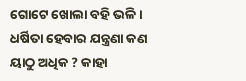ଗୋଟେ ଖୋଲା ବହି ଭଳି । ଧର୍ଷିତା ହେବାର ଯନ୍ତ୍ରଣା କଣ ୟାଠୁ ଅଧିକ ? କାହା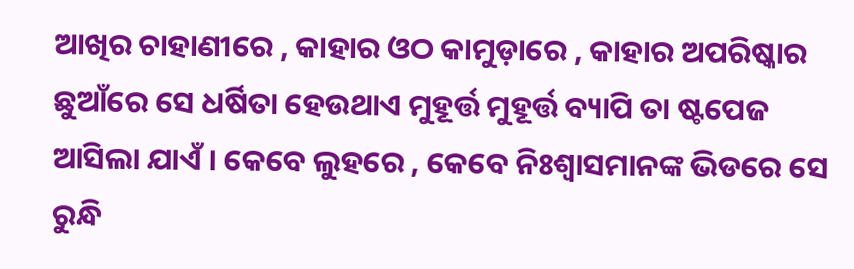ଆଖିର ଚାହାଣୀରେ , କାହାର ଓଠ କାମୁଡ଼ାରେ , କାହାର ଅପରିଷ୍କାର ଛୁଆଁରେ ସେ ଧର୍ଷିତା ହେଉଥାଏ ମୁହୂର୍ତ୍ତ ମୁହୂର୍ତ୍ତ ବ୍ୟାପି ତା ଷ୍ଟପେଜ ଆସିଲା ଯାଏଁ । କେବେ ଲୁହରେ , କେବେ ନିଃଶ୍ୱାସମାନଙ୍କ ଭିଡରେ ସେ ରୁନ୍ଧି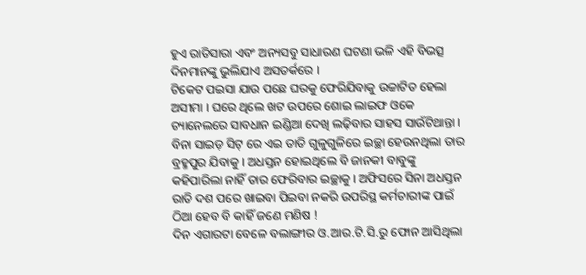ହୁଏ ରାତିସାରା ଏବଂ ଅନ୍ୟସବୁ ସାଧାରଣ ଘଟଣା ଭଳି ଏହି ବିଭତ୍ସ ଦିନମାନଙ୍କୁ ଭୁଲିଯାଏ ଅସତର୍କରେ ।
ଟିକେଟ ପଇସା ଯାଉ ପଛେ ଘରକୁ ଫେରିଯିବାକୁ ଉଚ୍ଚାଟିତ ହେଲା ଅସୀମା । ଘରେ ଥିଲେ ଖଟ ଉପରେ ଶୋଇ ଲାଇଫ ଓକେ ଚ୍ୟାନେଲରେ ସାବଧାନ ଇଣ୍ଡିଆ ଦେଖି ଲଢ଼ିବାର ସାହସ ସାଉଁଟିଥାନ୍ତା । ବିନା ସାଇଡ଼ ସିଟ୍ ରେ ଏଇ ତାତି ଗୁଳୁଗୁଳିରେ ଇଚ୍ଛା ହେଉନଥିଲା ତାର ବ୍ରହ୍ମପୁର ଯିବାକୁ । ଅଧସ୍ତନ ହୋଇଥିଲେ ବି ଜାନକୀ ବାବୁଙ୍କୁ କହିପାରିଲା ନାହିଁ ତାର ଫେରିବାର ଇଚ୍ଛାକୁ । ଅଫିସରେ ସିନା ଅଧସ୍ତନ ରାତି ଦଶ ପରେ ଖାଇବା ପିଇବା ନକରି ଉପରିସ୍ଥ କର୍ମଚାରୀଙ୍କ ପାଇଁ ଠିଆ ହେବ ବି କାହିଁ ଜଣେ ମଣିଷ !
ଦିନ ଏଗାରଟା ବେଳେ ବଲାଙ୍ଗୀର ଓ.ଆର.ଟି.ସି.ରୁ ଫୋନ ଆସିଥିଲା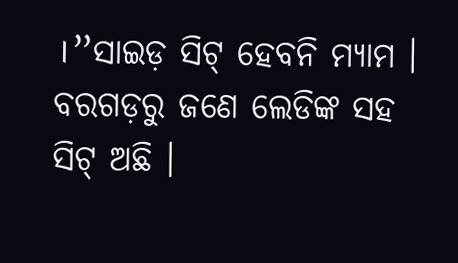।”ସାଇଡ଼ ସିଟ୍ ହେବନି ମ୍ୟାମ । ବରଗଡ଼ରୁ ଜଣେ ଲେଡିଙ୍କ ସହ ସିଟ୍ ଅଛି ।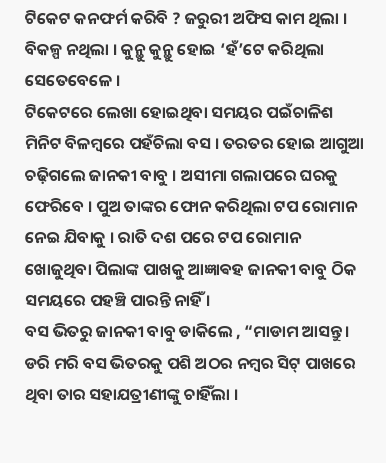ଟିକେଟ କନଫର୍ମ କରିବି ? ଜରୁରୀ ଅଫିସ କାମ ଥିଲା । ବିକଳ୍ପ ନଥିଲା । କୁନ୍ଥୁ କୁନ୍ଥୁ ହୋଇ ‘ହଁ’ଟେ କରିଥିଲା ସେତେବେଳେ ।
ଟିକେଟରେ ଲେଖା ହୋଇଥିବା ସମୟର ପଇଁଚାଳିଶ ମିନିଟ ବିଳମ୍ବରେ ପହଁଚିଲା ବସ । ତରତର ହୋଇ ଆଗୁଆ ଚଢ଼ିଗଲେ ଜାନକୀ ବାବୁ । ଅସୀମା ଗଲାପରେ ଘରକୁ ଫେରିବେ । ପୁଅ ତାଙ୍କର ଫୋନ କରିଥିଲା ଟପ ରୋମାନ ନେଇ ଯିବାକୁ । ରାତି ଦଶ ପରେ ଟପ ରୋମାନ ଖୋଜୁଥିବା ପିଲାଙ୍କ ପାଖକୁ ଆଜ୍ଞାଵହ ଜାନକୀ ବାବୁ ଠିକ ସମୟରେ ପହଞ୍ଚି ପାରନ୍ତି ନାହିଁ ।
ବସ ଭିତରୁ ଜାନକୀ ବାବୁ ଡାକିଲେ , “ମାଡାମ ଆସନ୍ତୁ । ଡରି ମରି ବସ ଭିତରକୁ ପଶି ଅଠର ନମ୍ବର ସିଟ୍ ପାଖରେ ଥିବା ତାର ସହାଯତ୍ରୀଣୀଙ୍କୁ ଚାହିଁଲା ।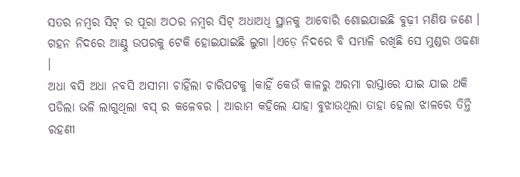ସତର ନମ୍ବର ସିଟ୍ ର ପୂରା ଅଠର ନମ୍ବର ସିଟ୍ ଅଧାଅଧି ସ୍ଥାନକୁ ଆବୋରି ଶୋଇଯାଇଛି ବୁଢ଼ୀ ମଣିଷ ଜଣେ । ଗହନ ନିଦରେ ଆଣ୍ଠୁ ଉପରକୁ ଟେକି ହୋଇଯାଇଛି ଲୁଗା ।ଏଡ଼େ ନିଦରେ ବି ସମ୍ଭାଳି ରଖିଛି ସେ ମୁଣ୍ଡର ଓଢଣା ।
ଅଧା ବସି ଅଧା ନବସି ଅସୀମା ଚାହିଁଲା ଚାରିପଟକୁ ।କାହିଁ କେଉଁ କାଳରୁ ଅରମା ରାସ୍ତାରେ ଯାଇ ଯାଇ ଥକି ପଡିଲା ଭଳି ଲାଗୁଥିଲା ବସ୍ ର କଳେବର । ଆରାମ କହିଲେ ଯାହା ବୁଝାଉଥିଲା ତାହା ହେଲା ଝାଳରେ ତିନ୍ତି ରହଣୀ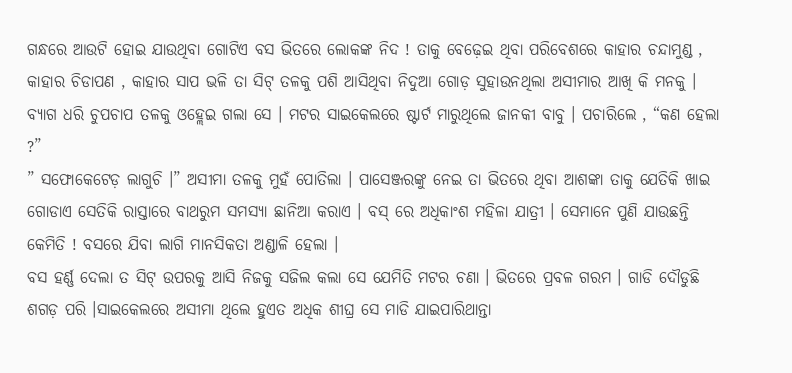ଗନ୍ଧରେ ଆଉଟି ହୋଇ ଯାଉଥିବା ଗୋଟିଏ ବସ ଭିତରେ ଲୋକଙ୍କ ନିଦ ! ତାକୁ ବେଢ଼େଇ ଥିବା ପରିବେଶରେ କାହାର ଚନ୍ଦାମୁଣ୍ଡ , କାହାର ଚିଡାପଣ , କାହାର ସାପ ଭଳି ତା ସିଟ୍ ତଳକୁ ପଶି ଆସିଥିବା ନିଦୁଆ ଗୋଡ଼ ସୁହାଉନଥିଲା ଅସୀମାର ଆଖି କି ମନକୁ ।
ବ୍ୟାଗ ଧରି ଚୁପଚାପ ତଳକୁ ଓହ୍ଲେଇ ଗଲା ସେ । ମଟର ସାଇକେଲରେ ଷ୍ଟାର୍ଟ ମାରୁଥିଲେ ଜାନକୀ ବାବୁ । ପଚାରିଲେ , “କଣ ହେଲା ?”
” ସଫୋକେଟେଡ଼ ଲାଗୁଚି ।” ଅସୀମା ତଳକୁ ମୁହଁ ପୋତିଲା । ପାସେଞ୍ଜରଙ୍କୁ ନେଇ ତା ଭିତରେ ଥିବା ଆଶଙ୍କା ତାକୁ ଯେତିକି ଖାଇ ଗୋଡାଏ ସେତିକି ରାସ୍ତାରେ ବାଥରୁମ ସମସ୍ୟା ଛାନିଆ କରାଏ । ବସ୍ ରେ ଅଧିକାଂଶ ମହିଳା ଯାତ୍ରୀ । ସେମାନେ ପୁଣି ଯାଉଛନ୍ତି କେମିତି ! ବସରେ ଯିବା ଲାଗି ମାନସିକତା ଅଣ୍ଡାଳି ହେଲା ।
ବସ ହର୍ଣ୍ଣ ଦେଲା ତ ସିଟ୍ ଉପରକୁ ଆସି ନିଜକୁ ସଜିଲ କଲା ସେ ଯେମିତି ମଟର ଚଣା । ଭିତରେ ପ୍ରବଳ ଗରମ । ଗାଡି ଦୌଡୁଛି ଶଗଡ଼ ପରି ।ସାଇକେଲରେ ଅସୀମା ଥିଲେ ହୁଏତ ଅଧିକ ଶୀଘ୍ର ସେ ମାଡି ଯାଇପାରିଥାନ୍ତା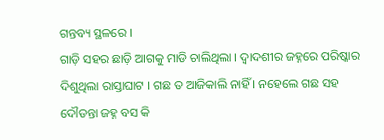ଗନ୍ତବ୍ୟ ସ୍ଥଳରେ ।
ଗାଡ଼ି ସହର ଛାଡ଼ି ଆଗକୁ ମାଡି ଚାଲିଥିଲା । ଦ୍ୱାଦଶୀର ଜହ୍ନରେ ପରିଷ୍କାର ଦିଶୁଥିଲା ରାସ୍ତାଘାଟ । ଗଛ ତ ଆଜିକାଲି ନାହିଁ । ନହେଲେ ଗଛ ସହ ଦୌଡନ୍ତା ଜହ୍ନ ବସ କି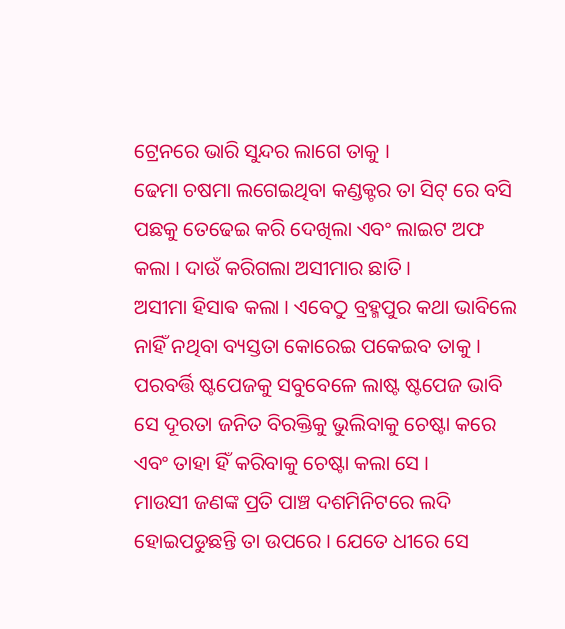ଟ୍ରେନରେ ଭାରି ସୁନ୍ଦର ଲାଗେ ତାକୁ ।
ଢେମା ଚଷମା ଲଗେଇଥିବା କଣ୍ଡକ୍ଟର ତା ସିଟ୍ ରେ ବସି ପଛକୁ ତେଢେଇ କରି ଦେଖିଲା ଏବଂ ଲାଇଟ ଅଫ କଲା । ଦାଉଁ କରିଗଲା ଅସୀମାର ଛାତି ।
ଅସୀମା ହିସାଵ କଲା । ଏବେଠୁ ବ୍ରହ୍ମପୁର କଥା ଭାବିଲେ ନାହିଁ ନଥିବା ବ୍ୟସ୍ତତା କୋରେଇ ପକେଇବ ତାକୁ । ପରବର୍ତ୍ତି ଷ୍ଟପେଜକୁ ସବୁବେଳେ ଲାଷ୍ଟ ଷ୍ଟପେଜ ଭାବି ସେ ଦୂରତା ଜନିତ ବିରକ୍ତିକୁ ଭୁଲିବାକୁ ଚେଷ୍ଟା କରେ ଏବଂ ତାହା ହିଁ କରିବାକୁ ଚେଷ୍ଟା କଲା ସେ ।
ମାଉସୀ ଜଣଙ୍କ ପ୍ରତି ପାଞ୍ଚ ଦଶମିନିଟରେ ଲଦି ହୋଇପଡୁଛନ୍ତି ତା ଉପରେ । ଯେତେ ଧୀରେ ସେ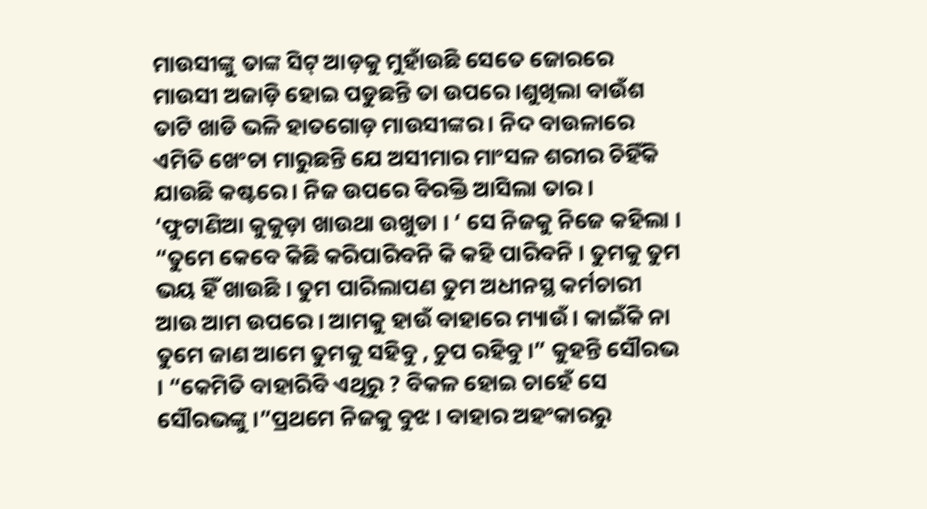ମାଉସୀଙ୍କୁ ତାଙ୍କ ସିଟ୍ ଆଡ଼କୁ ମୁହାଁଉଛି ସେତେ ଜୋରରେ ମାଉସୀ ଅଜାଡ଼ି ହୋଇ ପଡୁଛନ୍ତି ତା ଉପରେ ।ଶୁଖିଲା ବାଉଁଶ ତାଟି ଖାଡି ଭଳି ହାତଗୋଡ଼ ମାଉସୀଙ୍କର । ନିଦ ବାଉଳାରେ ଏମିତି ଖେଂଚା ମାରୁଛନ୍ତି ଯେ ଅସୀମାର ମାଂସଳ ଶରୀର ଚିହିଁକି ଯାଉଛି କଷ୍ଟରେ । ନିଜ ଉପରେ ବିରକ୍ତି ଆସିଲା ତାର । ‘ଫୁଟାଣିଆ କୁକୁଡ଼ା ଖାଉଥା ଉଖୁଡା । ‘ ସେ ନିଜକୁ ନିଜେ କହିଲା । “ତୁମେ କେବେ କିଛି କରିପାରିବନି କି କହି ପାରିବନି । ତୁମକୁ ତୁମ ଭୟ ହିଁ ଖାଉଛି । ତୁମ ପାରିଲାପଣ ତୁମ ଅଧୀନସ୍ଥ କର୍ମଚାରୀ ଆଉ ଆମ ଉପରେ । ଆମକୁ ହାଉଁ ବାହାରେ ମ୍ୟାଉଁ । କାଇଁକି ନା ତୁମେ ଜାଣ ଆମେ ତୁମକୁ ସହିବୁ , ଚୁପ ରହିବୁ ।” କୁହନ୍ତି ସୌରଭ । “କେମିତି ବାହାରିବି ଏଥିରୁ ? ବିକଳ ହୋଇ ଚାହେଁ ସେ ସୌରଭଙ୍କୁ ।”ପ୍ରଥମେ ନିଜକୁ ବୁଝ । ବାହାର ଅହଂକାରରୁ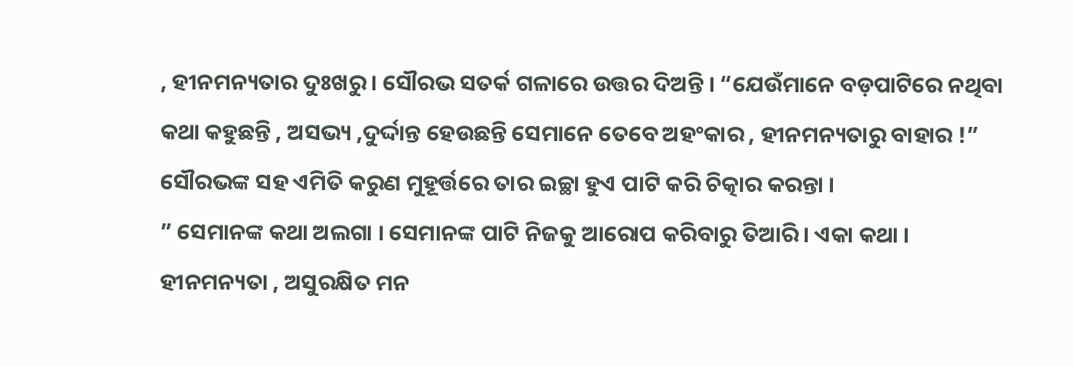, ହୀନମନ୍ୟତାର ଦୁଃଖରୁ । ସୌରଭ ସତର୍କ ଗଳାରେ ଉତ୍ତର ଦିଅନ୍ତି । “ଯେଉଁମାନେ ବଡ଼ପାଟିରେ ନଥିବା କଥା କହୁଛନ୍ତି , ଅସଭ୍ୟ ,ଦୁର୍ଦ୍ଦାନ୍ତ ହେଉଛନ୍ତି ସେମାନେ ତେବେ ଅହଂକାର , ହୀନମନ୍ୟତାରୁ ବାହାର !” ସୌରଭଙ୍କ ସହ ଏମିତି କରୁଣ ମୁହୂର୍ତ୍ତରେ ତାର ଇଚ୍ଛା ହୁଏ ପାଟି କରି ଚିତ୍କାର କରନ୍ତା ।
” ସେମାନଙ୍କ କଥା ଅଲଗା । ସେମାନଙ୍କ ପାଟି ନିଜକୁ ଆରୋପ କରିବାରୁ ତିଆରି । ଏକା କଥା । ହୀନମନ୍ୟତା , ଅସୁରକ୍ଷିତ ମନ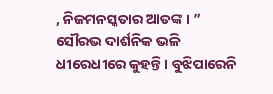, ନିଜମନସ୍କତାର ଆତଙ୍କ । ” ସୌରଭ ଦାର୍ଶନିକ ଭଳି ଧୀରେଧୀରେ କୁହନ୍ତି । ବୁଝିପାରେନି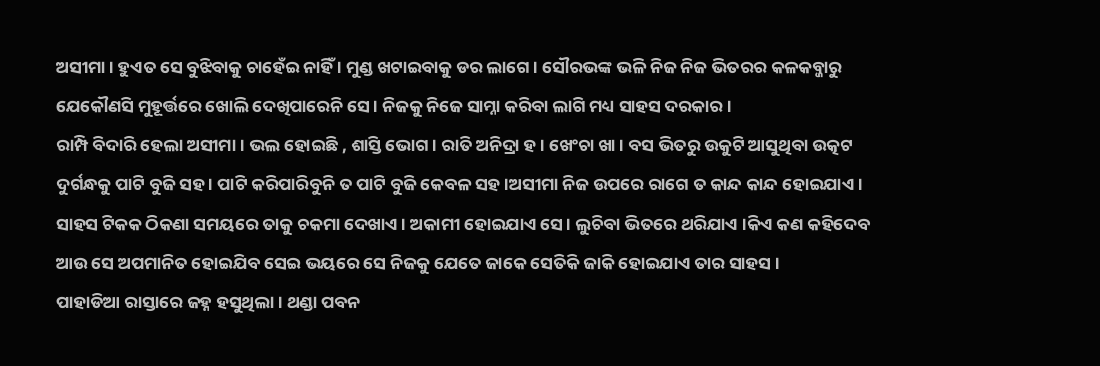ଅସୀମା । ହୁଏତ ସେ ବୁଝିବାକୁ ଚାହେଁଇ ନାହିଁ । ମୁଣ୍ଡ ଖଟାଇବାକୁ ଡର ଲାଗେ । ସୌରଭଙ୍କ ଭଳି ନିଜ ନିଜ ଭିତରର କଳକବ୍ଜାରୁ ଯେକୌଣସି ମୁହୂର୍ତ୍ତରେ ଖୋଲି ଦେଖିପାରେନି ସେ । ନିଜକୁ ନିଜେ ସାମ୍ନା କରିବା ଲାଗି ମଧ୍ୟ ସାହସ ଦରକାର ।
ରାମ୍ପି ବିଦାରି ହେଲା ଅସୀମା । ଭଲ ହୋଇଛି , ଶାସ୍ତି ଭୋଗ । ରାତି ଅନିଦ୍ରା ହ । ଖେଂଚା ଖା। ବସ ଭିତରୁ ଉକୁଟି ଆସୁଥିବା ଉତ୍କଟ ଦୁର୍ଗନ୍ଧକୁ ପାଟି ବୁଜି ସହ । ପାଟି କରିପାରିବୁନି ତ ପାଟି ବୁଜି କେବଳ ସହ ।ଅସୀମା ନିଜ ଉପରେ ରାଗେ ତ କାନ୍ଦ କାନ୍ଦ ହୋଇଯାଏ । ସାହସ ଟିକକ ଠିକଣା ସମୟରେ ତାକୁ ଚକମା ଦେଖାଏ । ଅକାମୀ ହୋଇଯାଏ ସେ । ଲୁଚିବା ଭିତରେ ଥରିଯାଏ ।କିଏ କଣ କହିଦେବ ଆଉ ସେ ଅପମାନିତ ହୋଇଯିବ ସେଇ ଭୟରେ ସେ ନିଜକୁ ଯେତେ ଜାକେ ସେତିକି ଜାକି ହୋଇଯାଏ ତାର ସାହସ ।
ପାହାଡିଆ ରାସ୍ତାରେ ଜହ୍ନ ହସୁଥିଲା । ଥଣ୍ଡା ପବନ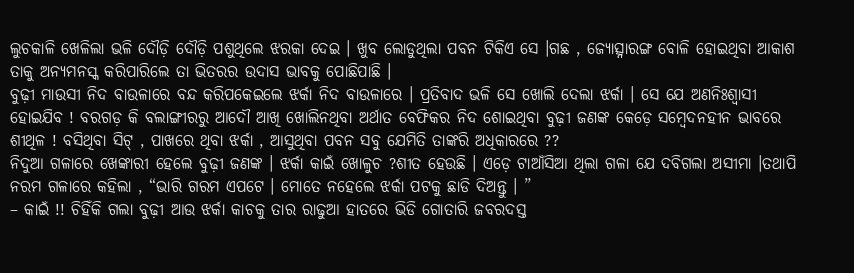ଲୁଚକାଳି ଖେଳିଲା ଭଳି ଦୌଡ଼ି ଦୌଡ଼ି ପଶୁଥିଲେ ଝରକା ଦେଇ । ଖୁବ ଲୋଡୁଥିଲା ପବନ ଟିକିଏ ସେ ।ଗଛ , ଜ୍ୟୋତ୍ସ୍ନାରଙ୍ଗ ବୋଳି ହୋଇଥିବା ଆକାଶ ତାକୁ ଅନ୍ୟମନସ୍କ କରିପାରିଲେ ତା ଭିତରର ଉଦାସ ଭାବକୁ ପୋଛିପାଛି ।
ବୁଢ଼ୀ ମାଉସୀ ନିଦ ବାଉଳାରେ ବନ୍ଦ କରିପକେଇଲେ ଝର୍କା ନିଦ ବାଉଳାରେ । ପ୍ରତିବାଦ ଭଳି ସେ ଖୋଲି ଦେଲା ଝର୍କା । ସେ ଯେ ଅଣନିଃଶ୍ଵାସୀ ହୋଇଯିବ ! ବରଗଡ଼ କି ବଲାଙ୍ଗୀରରୁ ଆଦୌ ଆଖି ଖୋଲିନଥିବା ଅର୍ଥାତ ବେଫିକର ନିଦ ଶୋଇଥିବା ବୁଢ଼ୀ ଜଣଙ୍କ କେଡ଼େ ସମ୍ବେଦନହୀନ ଭାବରେ ଶୀଥିଳ ! ବସିଥିବା ସିଟ୍ , ପାଖରେ ଥିବା ଝର୍କା , ଆସୁଥିବା ପବନ ସବୁ ଯେମିତି ତାଙ୍କରି ଅଧିକାରରେ ??
ନିଦୁଆ ଗଳାରେ ଖେଙ୍କାରୀ ହେଲେ ବୁଢ଼ୀ ଜଣଙ୍କ । ଝର୍କା କାଇଁ ଖୋଳୁଚ ?ଶୀତ ହେଉଛି । ଏଡ଼େ ଟାଆଁସିଆ ଥିଲା ଗଳା ଯେ ଦବିଗଲା ଅସୀମା ।ତଥାପି ନରମ ଗଳାରେ କହିଲା , “ଭାରି ଗରମ ଏପଟେ । ମୋତେ ନହେଲେ ଝର୍କା ପଟକୁ ଛାଡି ଦିଅନ୍ତୁ । ”
– କାଇଁ !! ଚିହିଁକି ଗଲା ବୁଢ଼ୀ ଆଉ ଝର୍କା କାଚକୁ ତାର ରାଢୁଆ ହାତରେ ଭିଡି ଗୋତାରି ଜବରଦସ୍ତ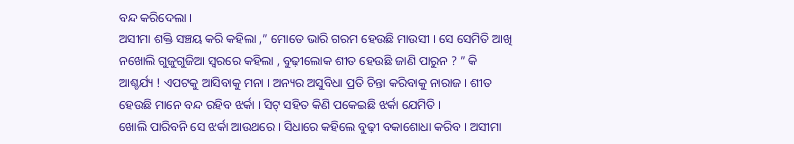ବନ୍ଦ କରିଦେଲା ।
ଅସୀମା ଶକ୍ତି ସଞ୍ଚୟ କରି କହିଲା ,” ମୋତେ ଭାରି ଗରମ ହେଉଛି ମାଉସୀ । ସେ ସେମିତି ଆଖି ନଖୋଲି ଗୁଜୁଗୁଜିଆ ସ୍ୱରରେ କହିଲା , ବୁଢ଼ୀଲୋକ ଶୀତ ହେଉଛି ଜାଣି ପାରୁନ ? ” କି ଆଶ୍ଚର୍ଯ୍ୟ ! ଏପଟକୁ ଆସିବାକୁ ମନା । ଅନ୍ୟର ଅସୁବିଧା ପ୍ରତି ଚିନ୍ତା କରିବାକୁ ନାରାଜ । ଶୀତ ହେଉଛି ମାନେ ବନ୍ଦ ରହିବ ଝର୍କା । ସିଟ୍ ସହିତ କିଣି ପକେଇଛି ଝର୍କା ଯେମିତି ।
ଖୋଲି ପାରିବନି ସେ ଝର୍କା ଆଉଥରେ । ସିଧାରେ କହିଲେ ବୁଢ଼ୀ ବକାଶୋଧା କରିବ । ଅସୀମା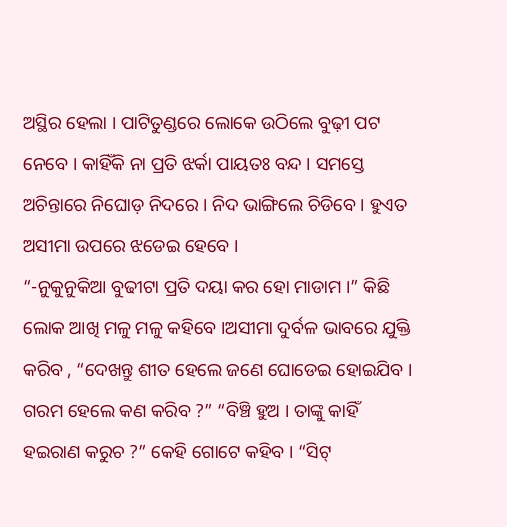ଅସ୍ଥିର ହେଲା । ପାଟିତୁଣ୍ଡରେ ଲୋକେ ଉଠିଲେ ବୁଢ଼ୀ ପଟ ନେବେ । କାହିଁକି ନା ପ୍ରତି ଝର୍କା ପାୟତଃ ବନ୍ଦ । ସମସ୍ତେ ଅଚିନ୍ତାରେ ନିଘୋଡ଼ ନିଦରେ । ନିଦ ଭାଙ୍ଗିଲେ ଚିଡିବେ । ହୁଏତ ଅସୀମା ଉପରେ ଝଡେଇ ହେବେ ।
“-ନୁକୁନୁକିଆ ବୁଢୀଟା ପ୍ରତି ଦୟା କର ହୋ ମାଡାମ ।” କିଛି ଲୋକ ଆଖି ମଳୁ ମଳୁ କହିବେ ।ଅସୀମା ଦୁର୍ବଳ ଭାବରେ ଯୁକ୍ତି କରିବ , “ଦେଖନ୍ତୁ ଶୀତ ହେଲେ ଜଣେ ଘୋଡେଇ ହୋଇଯିବ । ଗରମ ହେଲେ କଣ କରିବ ?” “ବିଞ୍ଚି ହୁଅ । ତାଙ୍କୁ କାହିଁ ହଇରାଣ କରୁଚ ?” କେହି ଗୋଟେ କହିବ । “ସିଟ୍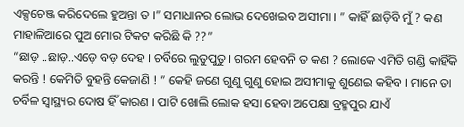ଏକ୍ସଚେଞ୍ଜ କରିଦେଲେ ହୁଅନ୍ତା ତ ।” ସମାଧାନର ଲୋଭ ଦେଖେଇବ ଅସୀମା । ” କାହିଁ ଛାଡ଼ିବି ମୁଁ ? କଣ ମାହାଳିଆରେ ପୁଅ ମୋର ଟିକଟ କରିଛି କି ??”
“ଛାଡ଼ ..ଛାଡ଼..ଏଡ଼େ ବଡ଼ ଦେହ । ଚର୍ବିରେ ଲୁତୁପୁତୁ। ଗରମ ହେବନି ତ କଣ ? ଲୋକେ ଏମିତି ଗଣ୍ଡି କାହିଁକି କରନ୍ତି ! କେମିତି ବୁହନ୍ତି କେଜାଣି ! ” କେହି ଜଣେ ଗୁଣୁ ଗୁଣୁ ହୋଇ ଅସୀମାକୁ ଶୁଣେଇ କହିବ । ମାନେ ତା ଚର୍ବିଳ ସ୍ୱାସ୍ଥ୍ୟର ଦୋଷ ହିଁ କାରଣ । ପାଟି ଖୋଲି ଲୋକ ହସା ହେବା ଅପେକ୍ଷା ବ୍ରହ୍ମପୁର ଯାଏଁ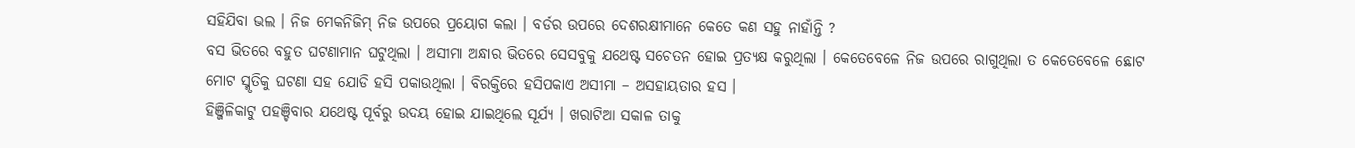ସହିଯିବା ଭଲ । ନିଜ ମେକନିଜିମ୍ ନିଜ ଉପରେ ପ୍ରୟୋଗ କଲା । ବର୍ଡର ଉପରେ ଦେଶରକ୍ଷୀମାନେ କେତେ କଣ ସହୁ ନାହାଁନ୍ତି ?
ବସ ଭିତରେ ବହୁତ ଘଟଣାମାନ ଘଟୁଥିଲା । ଅସୀମା ଅନ୍ଧାର ଭିତରେ ସେସବୁକୁ ଯଥେଷ୍ଟ ସଚେତନ ହୋଇ ପ୍ରତ୍ୟକ୍ଷ କରୁଥିଲା । କେତେବେଳେ ନିଜ ଉପରେ ରାଗୁଥିଲା ତ କେତେବେଳେ ଛୋଟ ମୋଟ ସ୍ମୃତିକୁ ଘଟଣା ସହ ଯୋଡି ହସି ପକାଉଥିଲା । ବିରକ୍ତିରେ ହସିପକାଏ ଅସୀମା – ଅସହାୟତାର ହସ ।
ହିଞ୍ଜିଳିକାଟୁ ପହଞ୍ଚିବାର ଯଥେଷ୍ଟ ପୂର୍ବରୁ ଉଦୟ ହୋଇ ଯାଇଥିଲେ ସୂର୍ଯ୍ୟ । ଖରାଟିଆ ସକାଳ ତାକୁ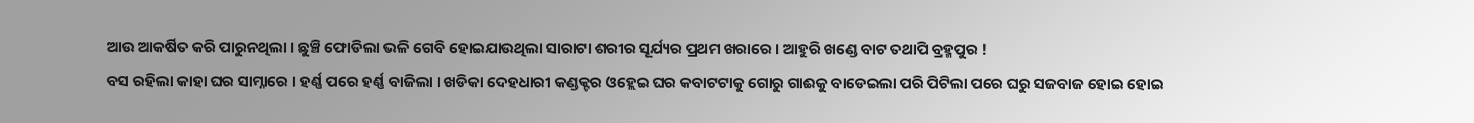ଆଉ ଆକର୍ଷିତ କରି ପାରୁନଥିଲା । ଛୁଞ୍ଚି ଫୋଡିଲା ଭଳି ଗେବି ହୋଇଯାଉଥିଲା ସାରାଟା ଶରୀର ସୂର୍ଯ୍ୟର ପ୍ରଥମ ଖରାରେ । ଆହୁରି ଖଣ୍ଡେ ବାଟ ତଥାପି ବ୍ରହ୍ମପୁର !
ବସ ରହିଲା କାହା ଘର ସାମ୍ନାରେ । ହର୍ଣ୍ଣ ପରେ ହର୍ଣ୍ଣ ବାଜିଲା । ଖଡିକା ଦେହଧାରୀ କଣ୍ଡକ୍ଟର ଓହ୍ଲେଇ ଘର କବାଟଟାକୁ ଗୋରୁ ଗାଈକୁ ବାଡେଇଲା ପରି ପିଟିଲା ପରେ ଘରୁ ସଜବାଜ ହୋଇ ହୋଇ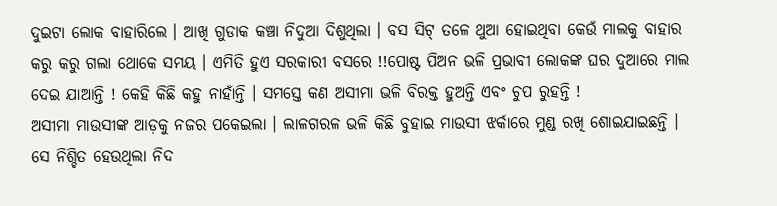ଦୁଇଟା ଲୋକ ବାହାରିଲେ । ଆଖି ଗୁଡାକ କଞ୍ଚା ନିଦୁଆ ଦିଶୁଥିଲା । ବସ ସିଟ୍ ତଳେ ଥୁଆ ହୋଇଥିବା କେଉଁ ମାଲକୁ ବାହାର କରୁ କରୁ ଗଲା ଥୋକେ ସମୟ । ଏମିତି ହୁଏ ସରକାରୀ ବସରେ !!ପୋଷ୍ଟ ପିଅନ ଭଳି ପ୍ରଭାବୀ ଲୋକଙ୍କ ଘର ଦୁଆରେ ମାଲ ଦେଇ ଯାଆନ୍ତି ! କେହି କିଛି କହୁ ନାହାଁନ୍ତି । ସମସ୍ତେ କଣ ଅସୀମା ଭଳି ବିରକ୍ତ ହୁଅନ୍ତି ଏବଂ ଚୁପ ରୁହନ୍ତି !
ଅସୀମା ମାଉସୀଙ୍କ ଆଡ଼କୁ ନଜର ପକେଇଲା । ଲାଳଗରଳ ଭଳି କିଛି ବୁହାଇ ମାଉସୀ ଝର୍କାରେ ମୁଣ୍ଡ ରଖି ଶୋଇଯାଇଛନ୍ତି । ସେ ନିଶ୍ଚିତ ହେଉଥିଲା ନିଦ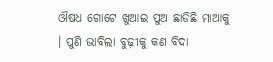ଔଷଧ ଗୋଟେ ଖୁଆଇ ପୁଅ ଛାଡିଛି ମାଆକୁ । ପୁଣି ଭାବିଲା ବୁଢ଼ୀକୁ କଣ ବିଦା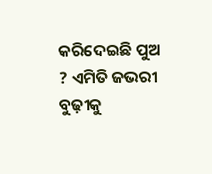କରିଦେଇଛି ପୁଅ ? ଏମିତି ଜଭରୀ ବୁଢ଼ୀକୁ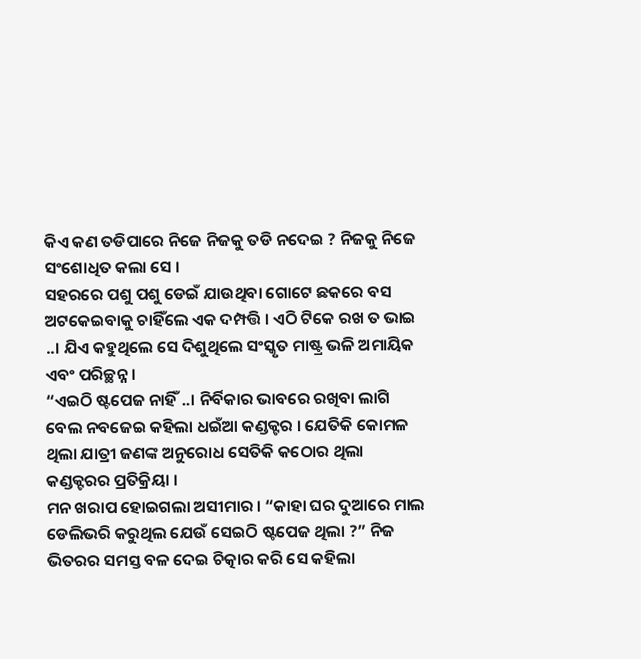କିଏ କଣ ତଡିପାରେ ନିଜେ ନିଜକୁ ତଡି ନଦେଇ ? ନିଜକୁ ନିଜେ ସଂଶୋଧିତ କଲା ସେ ।
ସହରରେ ପଶୁ ପଶୁ ଡେଇଁ ଯାଉଥିବା ଗୋଟେ ଛକରେ ବସ ଅଟକେଇବାକୁ ଚାହିଁଲେ ଏକ ଦମ୍ପତ୍ତି । ଏଠି ଟିକେ ରଖ ତ ଭାଇ ..। ଯିଏ କହୁଥିଲେ ସେ ଦିଶୁଥିଲେ ସଂସ୍କୃତ ମାଷ୍ଟ୍ର ଭଳି ଅମାୟିକ ଏବଂ ପରିଚ୍ଛନ୍ନ ।
“ଏଇଠି ଷ୍ଟପେଜ ନାହିଁ ..। ନିର୍ବିକାର ଭାବରେ ରଖିବା ଲାଗି ବେଲ ନବଜେଇ କହିଲା ଧଇଁଆ କଣ୍ଡକ୍ଟର । ଯେତିକି କୋମଳ ଥିଲା ଯାତ୍ରୀ ଜଣଙ୍କ ଅନୁରୋଧ ସେତିକି କଠୋର ଥିଲା କଣ୍ଡକ୍ଟରର ପ୍ରତିକ୍ରିୟା ।
ମନ ଖରାପ ହୋଇଗଲା ଅସୀମାର । “କାହା ଘର ଦୁଆରେ ମାଲ ଡେଲିଭରି କରୁଥିଲ ଯେଉଁ ସେଇଠି ଷ୍ଟପେଜ ଥିଲା ?” ନିଜ ଭିତରର ସମସ୍ତ ବଳ ଦେଇ ଚିତ୍କାର କରି ସେ କହିଲା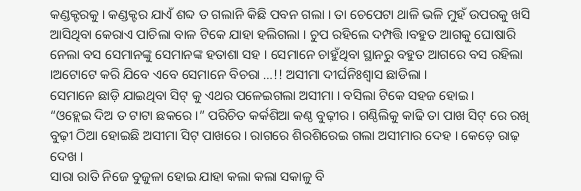କଣ୍ଡକ୍ଟରକୁ । କଣ୍ଡକ୍ଟର ଯାଏଁ ଶବ୍ଦ ତ ଗଲାନି କିଛି ପବନ ଗଲା । ତା ଚେପେଟା ଥାଳି ଭଳି ମୁହଁ ଉପରକୁ ଖସି ଆସିଥିବା କେରାଏ ପାଚିଲା ବାଳ ଟିକେ ଯାହା ହଲିଗଲା । ଚୁପ ରହିଲେ ଦମ୍ପତ୍ତି ।ବହୁତ ଆଗକୁ ଘୋଷାରି ନେଲା ବସ ସେମାନଙ୍କୁ ସେମାନଙ୍କ ହତାଶା ସହ । ସେମାନେ ଚାହୁଁଥିବା ସ୍ଥାନରୁ ବହୁତ ଆଗରେ ବସ ରହିଲା ।ଅଟୋଟେ କରି ଯିବେ ଏବେ ସେମାନେ ବିଚରା …!! ଅସୀମା ଦୀର୍ଘନିଃଶ୍ୱାସ ଛାଡିଲା ।
ସେମାନେ ଛାଡ଼ି ଯାଇଥିବା ସିଟ୍ କୁ ଏଥର ପଳେଇଗଲା ଅସୀମା । ବସିଲା ଟିକେ ସହଜ ହୋଇ ।
“ଓହ୍ଲେଇ ଦିଅ ତ ଟାଟା ଛକରେ ।” ପରିଚିତ କର୍କଶିଆ କଣ୍ଠ ବୁଢ଼ୀର । ଗଣ୍ଠିଲିକୁ କାଢି ତା ପାଖ ସିଟ୍ ରେ ରଖି ବୁଢ଼ୀ ଠିଆ ହୋଇଛି ଅସୀମା ସିଟ୍ ପାଖରେ । ରାଗରେ ଶିରଶିରେଇ ଗଲା ଅସୀମାର ଦେହ । କେଡ଼େ ରାଢ଼ ଦେଖ ।
ସାରା ରାତି ନିଜେ ବୁଜୁଳା ହୋଇ ଯାହା କଲା କଲା ସକାଳୁ ବି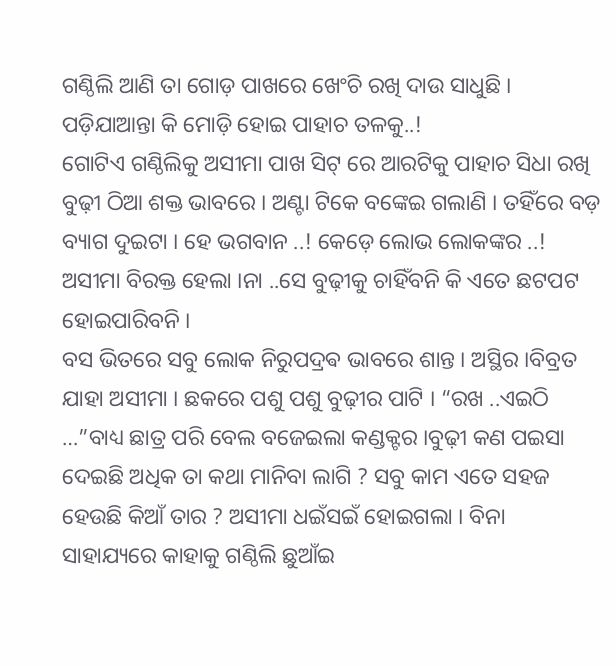ଗଣ୍ଠିଲି ଆଣି ତା ଗୋଡ଼ ପାଖରେ ଖେଂଚି ରଖି ଦାଉ ସାଧୁଛି । ପଡ଼ିଯାଆନ୍ତା କି ମୋଡ଼ି ହୋଇ ପାହାଚ ତଳକୁ..!
ଗୋଟିଏ ଗଣ୍ଠିଲିକୁ ଅସୀମା ପାଖ ସିଟ୍ ରେ ଆରଟିକୁ ପାହାଚ ସିଧା ରଖି ବୁଢ଼ୀ ଠିଆ ଶକ୍ତ ଭାବରେ । ଅଣ୍ଟା ଟିକେ ବଙ୍କେଇ ଗଲାଣି । ତହିଁରେ ବଡ଼ ବ୍ୟାଗ ଦୁଇଟା । ହେ ଭଗବାନ ..! କେଡ଼େ ଲୋଭ ଲୋକଙ୍କର ..! ଅସୀମା ବିରକ୍ତ ହେଲା ।ନା ..ସେ ବୁଢ଼ୀକୁ ଚାହିଁବନି କି ଏତେ ଛଟପଟ ହୋଇପାରିବନି ।
ବସ ଭିତରେ ସବୁ ଲୋକ ନିରୁପଦ୍ରଵ ଭାବରେ ଶାନ୍ତ । ଅସ୍ଥିର ।ବିବ୍ରତ ଯାହା ଅସୀମା । ଛକରେ ପଶୁ ପଶୁ ବୁଢ଼ୀର ପାଟି । “ରଖ ..ଏଇଠି …”ବାଧ୍ୟ ଛାତ୍ର ପରି ବେଲ ବଜେଇଲା କଣ୍ଡକ୍ଟର ।ବୁଢ଼ୀ କଣ ପଇସା ଦେଇଛି ଅଧିକ ତା କଥା ମାନିବା ଲାଗି ? ସବୁ କାମ ଏତେ ସହଜ ହେଉଛି କିଆଁ ତାର ? ଅସୀମା ଧଇଁସଇଁ ହୋଇଗଲା । ବିନା ସାହାଯ୍ୟରେ କାହାକୁ ଗଣ୍ଠିଲି ଛୁଆଁଇ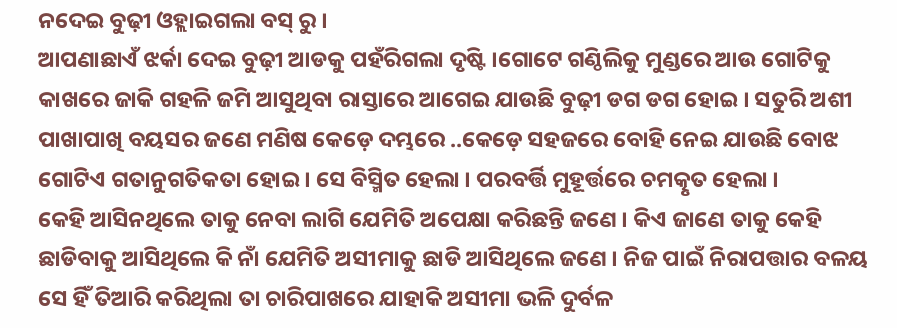ନଦେଇ ବୁଢ଼ୀ ଓହ୍ଲାଇଗଲା ବସ୍ ରୁ ।
ଆପଣାଛାଏଁ ଝର୍କା ଦେଇ ବୁଢ଼ୀ ଆଡକୁ ପହଁରିଗଲା ଦୃଷ୍ଟି ।ଗୋଟେ ଗଣ୍ଠିଲିକୁ ମୁଣ୍ଡରେ ଆଉ ଗୋଟିକୁ କାଖରେ ଜାକି ଗହଳି ଜମି ଆସୁଥିବା ରାସ୍ତାରେ ଆଗେଇ ଯାଉଛି ବୁଢ଼ୀ ଡଗ ଡଗ ହୋଇ । ସତୁରି ଅଶୀ ପାଖାପାଖି ବୟସର ଜଣେ ମଣିଷ କେଡ଼େ ଦମ୍ଭରେ ..କେଡ଼େ ସହଜରେ ବୋହି ନେଇ ଯାଉଛି ବୋଝ ଗୋଟିଏ ଗତାନୁଗତିକତା ହୋଇ । ସେ ବିସ୍ମିତ ହେଲା । ପରବର୍ତ୍ତି ମୁହୂର୍ତ୍ତରେ ଚମତ୍କୃତ ହେଲା ।
କେହି ଆସିନଥିଲେ ତାକୁ ନେବା ଲାଗି ଯେମିତି ଅପେକ୍ଷା କରିଛନ୍ତି ଜଣେ । କିଏ ଜାଣେ ତାକୁ କେହି ଛାଡିବାକୁ ଆସିଥିଲେ କି ନାଁ ଯେମିତି ଅସୀମାକୁ ଛାଡି ଆସିଥିଲେ ଜଣେ । ନିଜ ପାଇଁ ନିରାପତ୍ତାର ବଳୟ ସେ ହିଁ ତିଆରି କରିଥିଲା ତା ଚାରିପାଖରେ ଯାହାକି ଅସୀମା ଭଳି ଦୁର୍ବଳ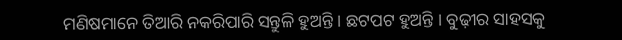ମଣିଷମାନେ ତିଆରି ନକରିପାରି ସନ୍ତୁଳି ହୁଅନ୍ତି । ଛଟପଟ ହୁଅନ୍ତି । ବୁଢ଼ୀର ସାହସକୁ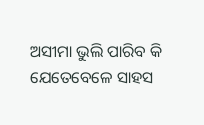ଅସୀମା ଭୁଲି ପାରିବ କି ଯେତେବେଳେ ସାହସ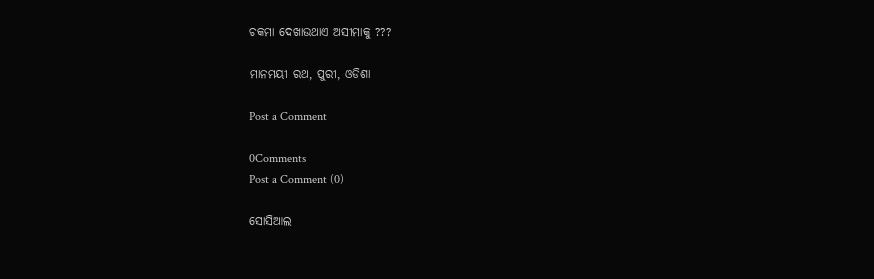ଚକମା ଦେଖାଉଥାଏ ଅସୀମାକୁ ???

ମାନମୟୀ ରଥ, ପୁରୀ, ଓଡିଶା

Post a Comment

0Comments
Post a Comment (0)

ସୋସିଆଲ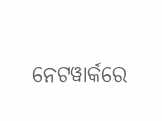ନେଟୱାର୍କରେ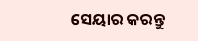ସେୟାର କରନ୍ତୁ